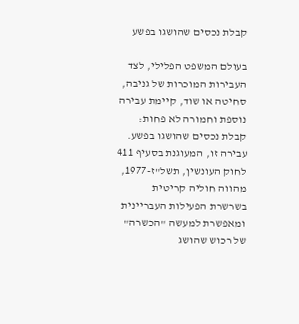קבלת נכסים שהושגו בפשע

בעולם המשפט הפלילי, לצד העבירות המוכרות של גניבה, סחיטה או שוד, קיימת עבירה נוספת וחמורה לא פחות: קבלת נכסים שהושגו בפשע. עבירה זו, המעוגנת בסעיף 411 לחוק העונשין, תשל"ז-1977, מהווה חוליה קריטית בשרשרת הפעילות העבריינית ומאפשרת למעשה "הכשרה" של רכוש שהושג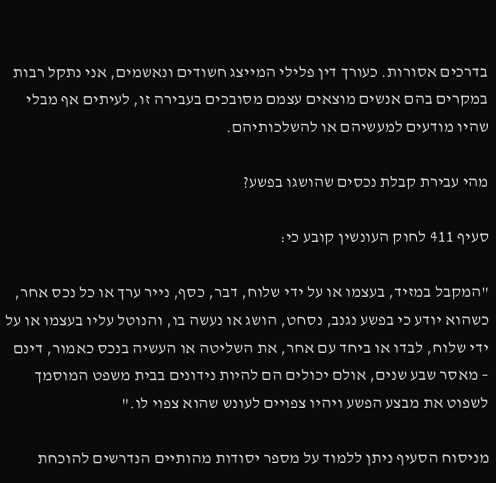בדרכים אסורות. כעורך דין פלילי המייצג חשודים ונאשמים, אני נתקל רבות במקרים בהם אנשים מוצאים עצמם מסובכים בעבירה זו, לעיתים אף מבלי שהיו מודעים למעשיהם או להשלכותיהם.

מהי עבירת קבלת נכסים שהושגו בפשע?

סעיף 411 לחוק העונשין קובע כי:

"המקבל במזיד, בעצמו או על ידי שלוח, דבר, כסף, נייר ערך או כל נכס אחר, כשהוא יודע כי בפשע נגנב, נסחט, הושג או נעשה בו, והנוטל עליו בעצמו או על ידי שלוח, לבדו או ביחד עם אחר, את השליטה או העשיה בנכס כאמור, דינם – מאסר שבע שנים, אולם יכולים הם להיות נידונים בבית משפט המוסמך לשפוט את מבצע הפשע ויהיו צפויים לעונש שהוא צפוי לו."

מניסוח הסעיף ניתן ללמוד על מספר יסודות מהותיים הנדרשים להוכחת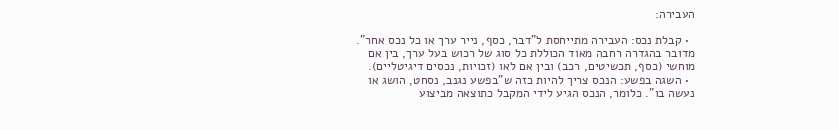העבירה:

  • קבלת נכס: העבירה מתייחסת ל"דבר, כסף, נייר ערך או כל נכס אחר". מדובר בהגדרה רחבה מאוד הכוללת כל סוג של רכוש בעל ערך, בין אם מוחשי (כסף, תכשיטים, רכב) ובין אם לאו (זכויות, נכסים דיגיטליים).
  • השגה בפשע: הנכס צריך להיות כזה ש"בפשע נגנב, נסחט, הושג או נעשה בו". כלומר, הנכס הגיע לידי המקבל כתוצאה מביצוע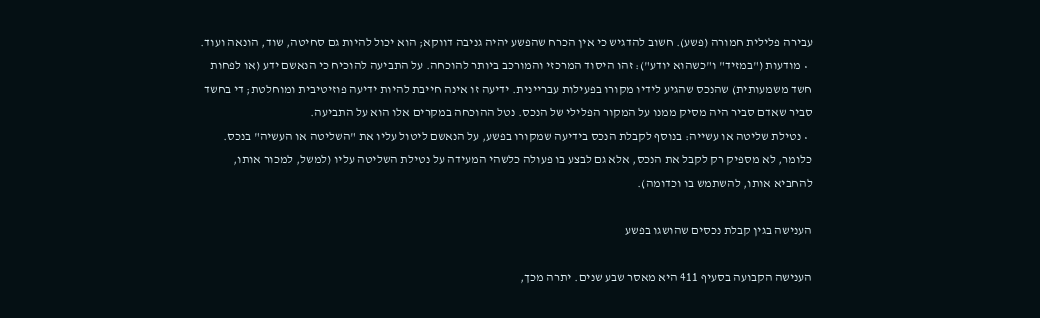עבירה פלילית חמורה (פשע). חשוב להדגיש כי אין הכרח שהפשע יהיה גניבה דווקא; הוא יכול להיות גם סחיטה, שוד, הונאה ועוד.
  • מודעות ("במזיד" ו"כשהוא יודע"): זהו היסוד המרכזי והמורכב ביותר להוכחה. על התביעה להוכיח כי הנאשם ידע (או לפחות חשד משמעותית) שהנכס שהגיע לידיו מקורו בפעילות עבריינית. ידיעה זו אינה חייבת להיות ידיעה פוזיטיבית ומוחלטת; די בחשד סביר שאדם סביר היה מסיק ממנו על המקור הפלילי של הנכס. נטל ההוכחה במקרים אלו הוא על התביעה.
  • נטילת שליטה או עשייה: בנוסף לקבלת הנכס בידיעה שמקורו בפשע, על הנאשם ליטול עליו את "השליטה או העשיה" בנכס. כלומר, לא מספיק רק לקבל את הנכס, אלא גם לבצע בו פעולה כלשהי המעידה על נטילת השליטה עליו (למשל, למכור אותו, להחביא אותו, להשתמש בו וכדומה).

הענישה בגין קבלת נכסים שהושגו בפשע

הענישה הקבועה בסעיף 411 היא מאסר שבע שנים. יתרה מכך,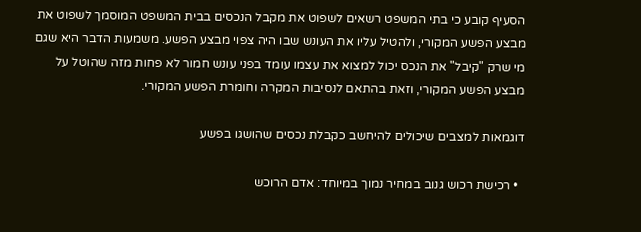הסעיף קובע כי בתי המשפט רשאים לשפוט את מקבל הנכסים בבית המשפט המוסמך לשפוט את מבצע הפשע המקורי, ולהטיל עליו את העונש שבו היה צפוי מבצע הפשע. משמעות הדבר היא שגם מי שרק "קיבל" את הנכס יכול למצוא את עצמו עומד בפני עונש חמור לא פחות מזה שהוטל על מבצע הפשע המקורי, וזאת בהתאם לנסיבות המקרה וחומרת הפשע המקורי.

דוגמאות למצבים שיכולים להיחשב כקבלת נכסים שהושגו בפשע

  • רכישת רכוש גנוב במחיר נמוך במיוחד: אדם הרוכש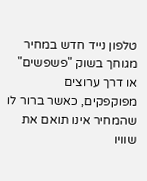טלפון נייד חדש במחיר מגוחך בשוק "פשפשים" או דרך ערוצים מפוקפקים, כאשר ברור לו שהמחיר אינו תואם את שוויו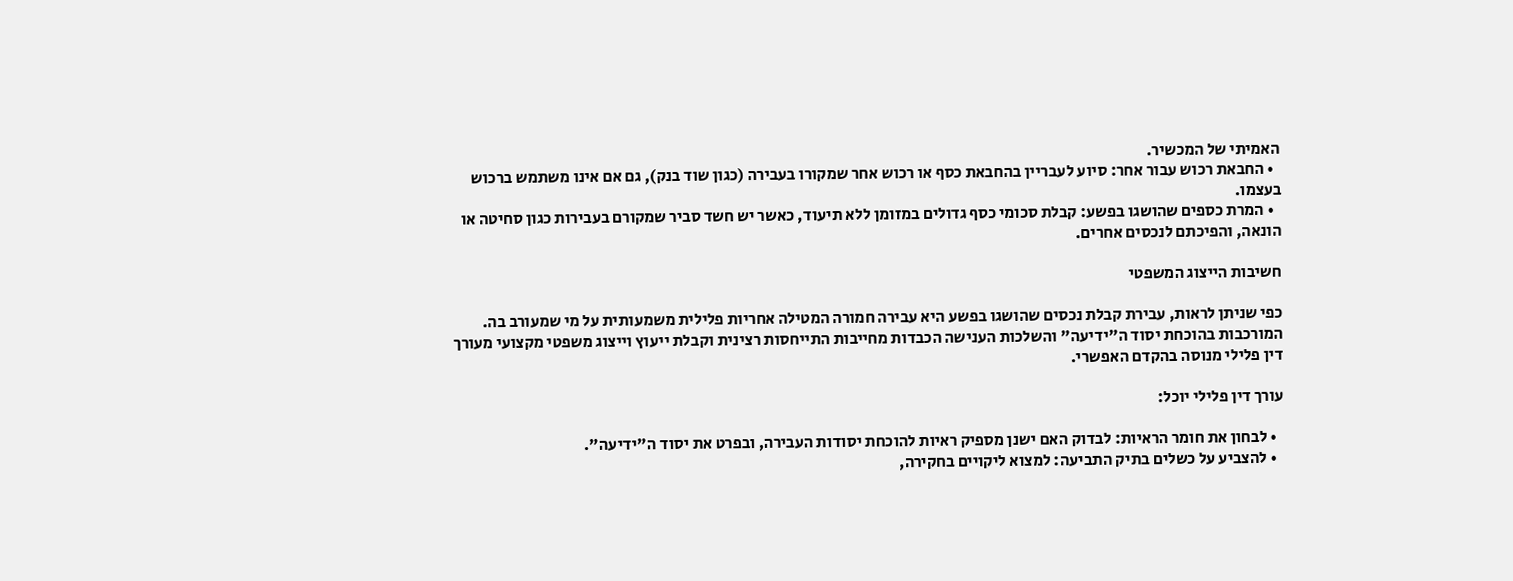האמיתי של המכשיר.
  • החבאת רכוש עבור אחר: סיוע לעבריין בהחבאת כסף או רכוש אחר שמקורו בעבירה (כגון שוד בנק), גם אם אינו משתמש ברכוש בעצמו.
  • המרת כספים שהושגו בפשע: קבלת סכומי כסף גדולים במזומן ללא תיעוד, כאשר יש חשד סביר שמקורם בעבירות כגון סחיטה או הונאה, והפיכתם לנכסים אחרים.

חשיבות הייצוג המשפטי

כפי שניתן לראות, עבירת קבלת נכסים שהושגו בפשע היא עבירה חמורה המטילה אחריות פלילית משמעותית על מי שמעורב בה. המורכבות בהוכחת יסוד ה"ידיעה" והשלכות הענישה הכבדות מחייבות התייחסות רצינית וקבלת ייעוץ וייצוג משפטי מקצועי מעורך דין פלילי מנוסה בהקדם האפשרי.

עורך דין פלילי יוכל:

  • לבחון את חומר הראיות: לבדוק האם ישנן מספיק ראיות להוכחת יסודות העבירה, ובפרט את יסוד ה"ידיעה".
  • להצביע על כשלים בתיק התביעה: למצוא ליקויים בחקירה,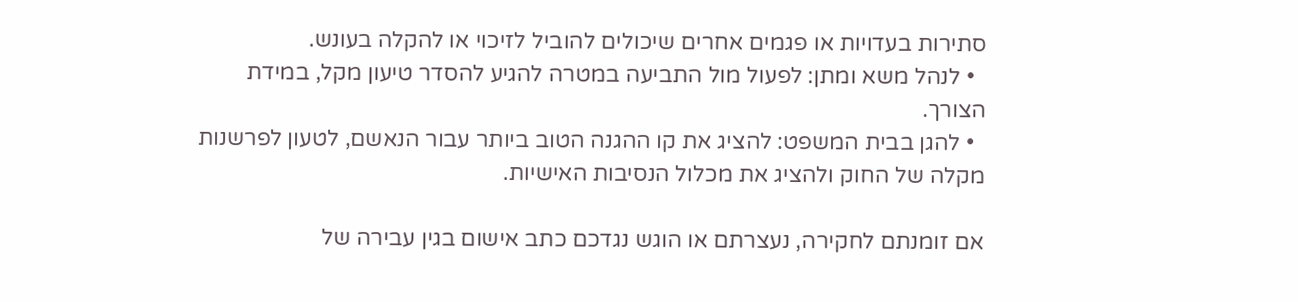סתירות בעדויות או פגמים אחרים שיכולים להוביל לזיכוי או להקלה בעונש.
  • לנהל משא ומתן: לפעול מול התביעה במטרה להגיע להסדר טיעון מקל, במידת הצורך.
  • להגן בבית המשפט: להציג את קו ההגנה הטוב ביותר עבור הנאשם, לטעון לפרשנות מקלה של החוק ולהציג את מכלול הנסיבות האישיות.

אם זומנתם לחקירה, נעצרתם או הוגש נגדכם כתב אישום בגין עבירה של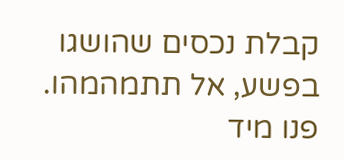קבלת נכסים שהושגו בפשע, אל תתמהמהו. פנו מיד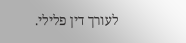לעורך דין פלילי.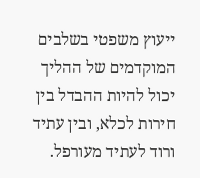ייעוץ משפטי בשלבים המוקדמים של ההליך יכול להיות ההבדל בין חירות לכלא, ובין עתיד ורוד לעתיד מעורפל.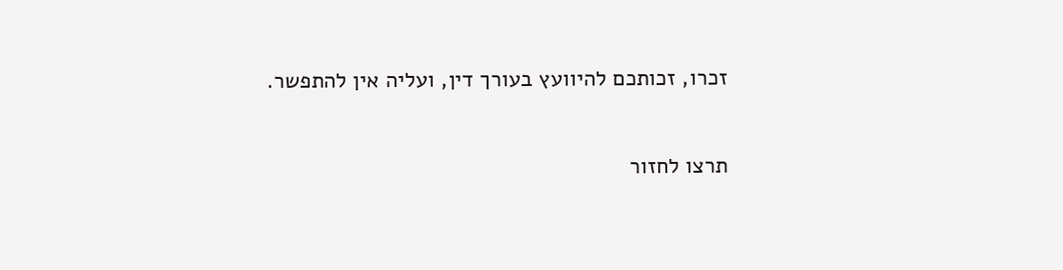זכרו, זכותכם להיוועץ בעורך דין, ועליה אין להתפשר.

תרצו לחזור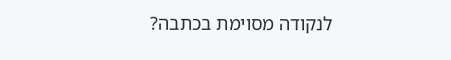לנקודה מסוימת בכתבה?